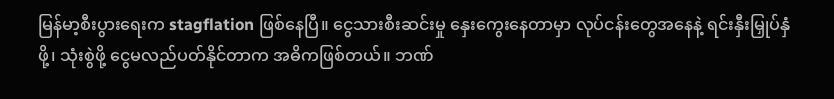မြန်မာ့စီးပွားရေးက stagflation ဖြစ်နေပြီ။ ငွေသားစီးဆင်းမှု နှေးကွေးနေတာမှာ လုပ်ငန်းတွေအနေနဲ့ ရင်းနှီးမြှုပ်နှံဖို့၊ သုံးစွဲဖို့ ငွေမလည်ပတ်နိုင်တာက အဓိကဖြစ်တယ်။ ဘဏ်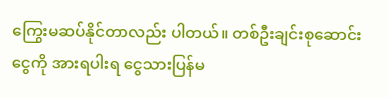ကြွေးမဆပ်နိုင်တာလည်း ပါတယ်။ တစ်ဦးချင်းစုဆောင်းငွေကို အားရပါးရ ငွေသားပြန်မ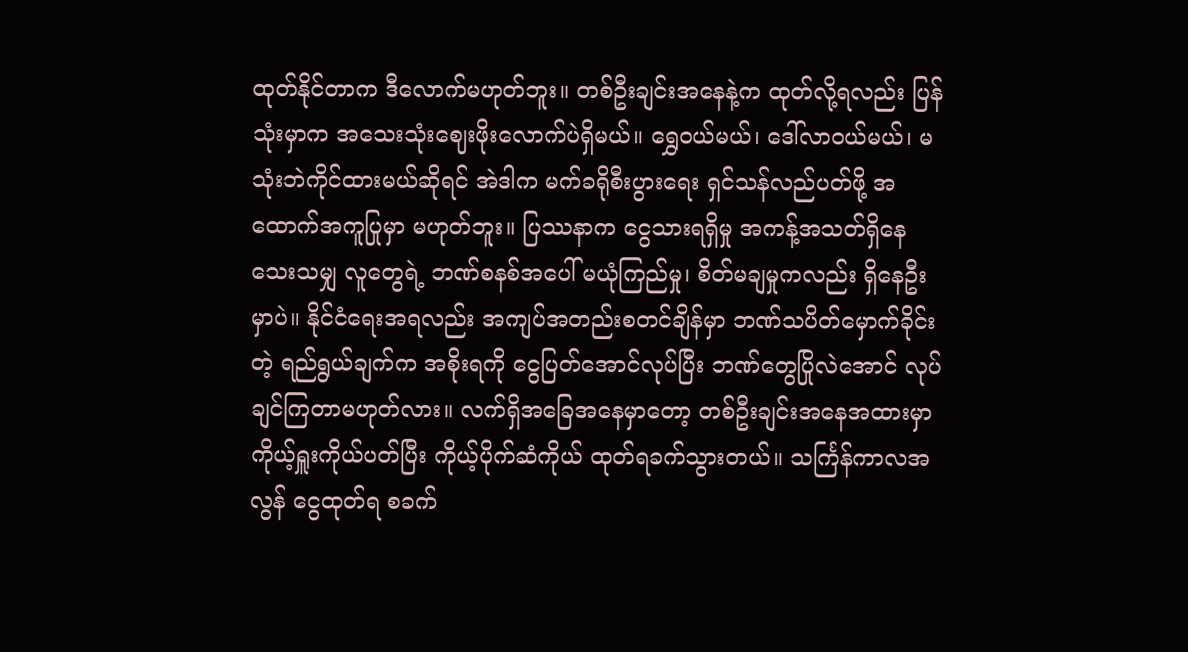ထုတ်နိုင်တာက ဒီလောက်မဟုတ်ဘူး။ တစ်ဦးချင်းအနေနဲ့က ထုတ်လို့ရလည်း ပြန်သုံးမှာက အသေးသုံးဈေးဖိုးလောက်ပဲရှိမယ်။ ရွှေဝယ်မယ်၊ ဒေါ်လာဝယ်မယ်၊ မသုံးဘဲကိုင်ထားမယ်ဆိုရင် အဲဒါက မက်ခရိုစီးပွားရေး ရှင်သန်လည်ပတ်ဖို့ အထောက်အကူပြုမှာ မဟုတ်ဘူး။ ပြဿနာက ငွေသားရရှိမှု အကန့်အသတ်ရှိနေသေးသမျှ လူတွေရဲ့ ဘဏ်စနစ်အပေါ် မယုံကြည်မှု၊ စိတ်မချမှုကလည်း ရှိနေဦးမှာပဲ။ နိုင်ငံရေးအရလည်း အကျပ်အတည်းစတင်ချိန်မှာ ဘဏ်သပိတ်မှောက်ခိုင်းတဲ့ ရည်ရွယ်ချက်က အစိုးရကို ငွေပြတ်အောင်လုပ်ပြီး ဘဏ်တွေပြိုလဲအောင် လုပ်ချင်ကြတာမဟုတ်လား။ လက်ရှိအခြေအနေမှာတော့ တစ်ဦးချင်းအနေအထားမှာ ကိုယ့်ရှူးကိုယ်ပတ်ပြီး ကိုယ့်ပိုက်ဆံကိုယ် ထုတ်ရခက်သွားတယ်။ သင်္ကြန်ကာလအလွန် ငွေထုတ်ရ စခက်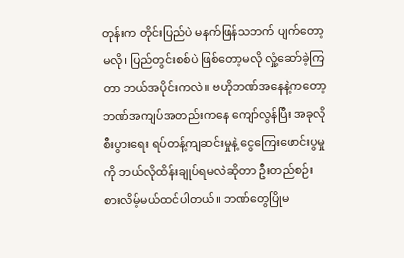တုန်းက တိုင်းပြည်ပဲ မနက်ဖြန်သဘက် ပျက်တော့မလို၊ ပြည်တွင်းစစ်ပဲ ဖြစ်တော့မလို လှုံ့ဆော်ခဲ့ကြတာ ဘယ်အပိုင်းကလဲ။ ဗဟိုဘဏ်အနေနဲ့ကတော့ ဘဏ်အကျပ်အတည်းကနေ ကျော်လွန်ပြီး အခုလို စီးပွားရေး ရပ်တန့်ကျဆင်းမှုနဲ့ ငွေကြေးဖောင်းပွမှုကို ဘယ်လိုထိန်းချုပ်ရမလဲဆိုတာ ဦးတည်စဉ်းစားလိမ့်မယ်ထင်ပါတယ်။ ဘဏ်တွေပြိုမ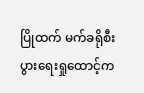ပြိုထက် မက်ခရိုစီးပွားရေးရှုထောင့်က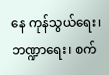နေ ကုန်သွယ်ရေး၊ ဘဏ္ဍာရေး၊ စက်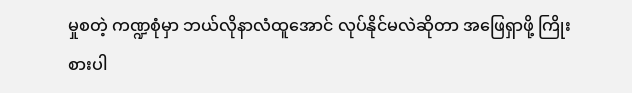မှုစတဲ့ ကဏ္ဍစုံမှာ ဘယ်လိုနာလံထူအောင် လုပ်နိုင်မလဲဆိုတာ အဖြေရှာဖို့ ကြိုးစားပါ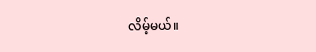လိမ့်မယ်။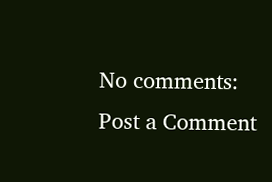No comments:
Post a Comment